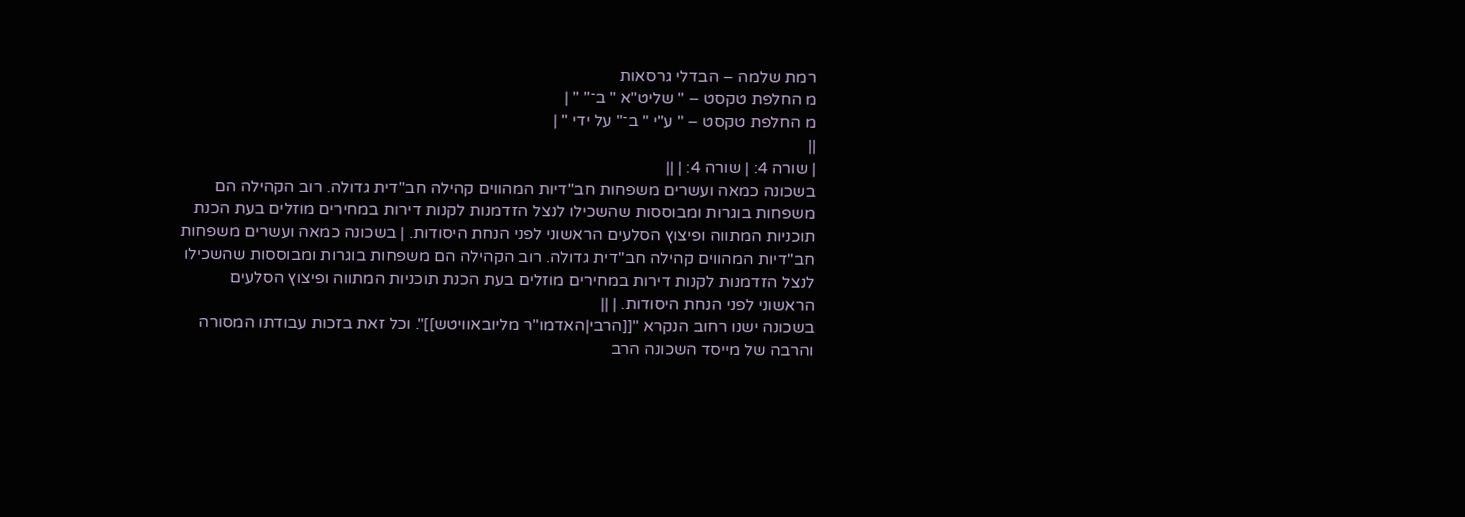רמת שלמה – הבדלי גרסאות
מ החלפת טקסט – " שליט"א " ב־" " |
מ החלפת טקסט – " ע"י " ב־" על ידי " |
||
| שורה 4: | שורה 4: | ||
בשכונה כמאה ועשרים משפחות חב"דיות המהווים קהילה חב"דית גדולה. רוב הקהילה הם משפחות בוגרות ומבוססות שהשכילו לנצל הזדמנות לקנות דירות במחירים מוזלים בעת הכנת תוכניות המתווה ופיצוץ הסלעים הראשוני לפני הנחת היסודות. | בשכונה כמאה ועשרים משפחות חב"דיות המהווים קהילה חב"דית גדולה. רוב הקהילה הם משפחות בוגרות ומבוססות שהשכילו לנצל הזדמנות לקנות דירות במחירים מוזלים בעת הכנת תוכניות המתווה ופיצוץ הסלעים הראשוני לפני הנחת היסודות. | ||
בשכונה ישנו רחוב הנקרא "[[הרבי|האדמו"ר מליובאוויטש]]". וכל זאת בזכות עבודתו המסורה והרבה של מייסד השכונה הרב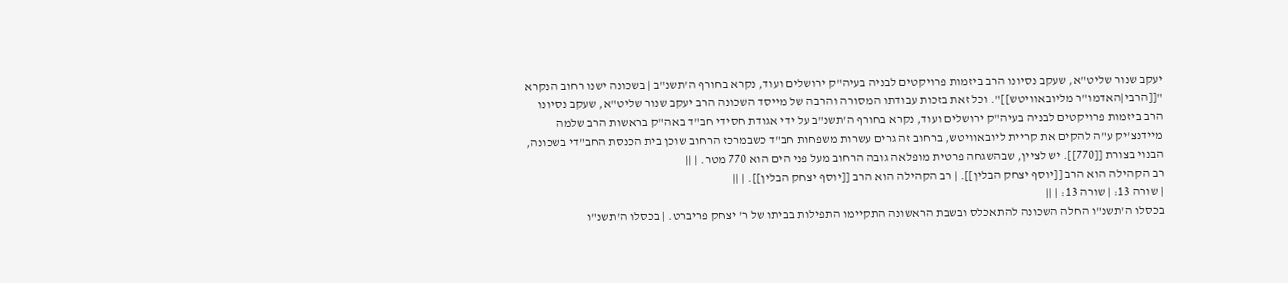יעקב שנור שליט"א, שעקב נסיונו הרב ביזמות פרויקטים לבניה בעיה"ק ירושלים ועוד, נקרא בחורף ה'תשנ"ב | בשכונה ישנו רחוב הנקרא "[[הרבי|האדמו"ר מליובאוויטש]]". וכל זאת בזכות עבודתו המסורה והרבה של מייסד השכונה הרב יעקב שנור שליט"א, שעקב נסיונו הרב ביזמות פרויקטים לבניה בעיה"ק ירושלים ועוד, נקרא בחורף ה'תשנ"ב על ידי אגודת חסידי חב"ד באה"ק בראשות הרב שלמה מיידנצ'יק ע"ה להקים את קריית ליובאוויטש, ברחוב זה גרים עשרות משפחות חב"ד כשבמרכז הרחוב שוכן בית הכנסת החב"די בשכונה, הבנוי בצורת [[770]]. יש לציין, שבהשגחה פרטית מופלאה גובה הרחוב מעל פני הים הוא 770 מטר. | ||
רב הקהילה הוא הרב [[יוסף יצחק הבלין]]. | רב הקהילה הוא הרב [[יוסף יצחק הבלין]]. | ||
| שורה 13: | שורה 13: | ||
בכסלו ה'תשנ"ו החלה השכונה להתאכלס ובשבת הראשונה התקיימו התפילות בביתו של ר' יצחק פריברט. | בכסלו ה'תשנ"ו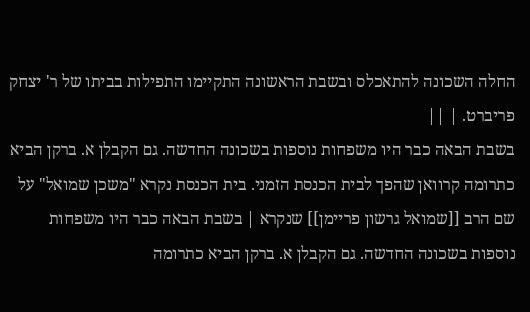החלה השכונה להתאכלס ובשבת הראשונה התקיימו התפילות בביתו של ר' יצחק פריברט. | ||
בשבת הבאה כבר היו משפחות נוספות בשכונה החדשה. גם הקבלן א. ברקן הביא כתרומה קרוואן שהפך לבית הכנסת הזמני. בית הכנסת נקרא "משכן שמואל" על שם הרב [[שמואל גרשון פריימן]] שנקרא | בשבת הבאה כבר היו משפחות נוספות בשכונה החדשה. גם הקבלן א. ברקן הביא כתרומה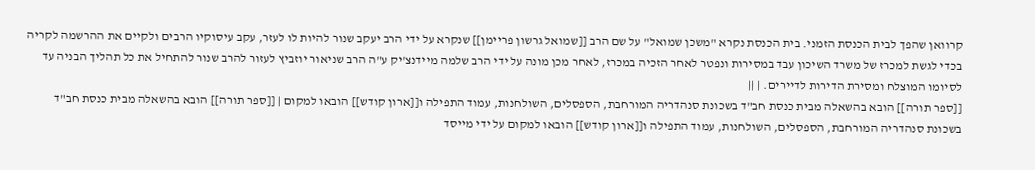קרוואן שהפך לבית הכנסת הזמני. בית הכנסת נקרא "משכן שמואל" על שם הרב [[שמואל גרשון פריימן]] שנקרא על ידי הרב יעקב שנור להיות לו לעזר, עקב עיסוקיו הרבים ולקיים את ההרשמה לקריה בכדי לגשת למכרז של משרד השיכון עבד במסירות ונפטר לאחר הזכיה במכרז, לאחר מכן מונה על ידי הרב שלמה מיידנצ'יק ע"ה הרב שניאור יוזביץ לעזור להרב שנור להתחיל את כל תהליך הבניה עד לסיומו המוצלח ומסירת הדירות לדיירים. | ||
[[ספר תורה]] הובא בהשאלה מבית כנסת חב"ד בשכונת סנהדריה המורחבת, הספסלים, השולחנות, עמוד התפילה ו[[ארון קודש]] הובאו למקום | [[ספר תורה]] הובא בהשאלה מבית כנסת חב"ד בשכונת סנהדריה המורחבת, הספסלים, השולחנות, עמוד התפילה ו[[ארון קודש]] הובאו למקום על ידי מייסד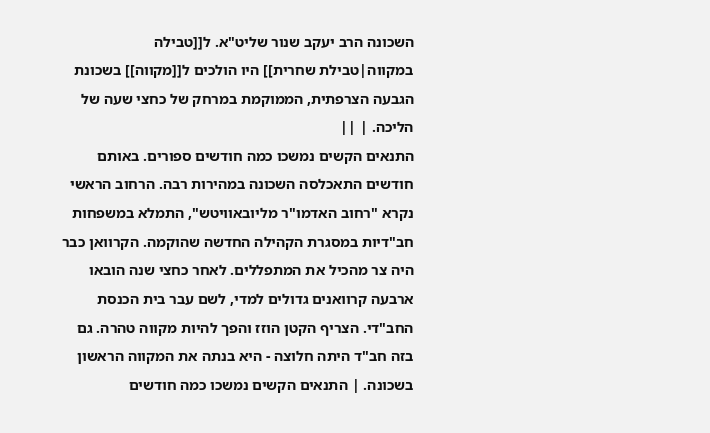השכונה הרב יעקב שנור שליט"א. ל[[טבילה במקווה|טבילת שחרית]] היו הולכים ל[[מקווה]] בשכונת הגבעה הצרפתית, הממוקמת במרחק של כחצי שעה של הליכה. | ||
התנאים הקשים נמשכו כמה חודשים ספורים. באותם חודשים התאכלסה השכונה במהירות רבה. הרחוב הראשי נקרא "רחוב האדמו"ר מליובאוויטש", התמלא במשפחות חב"דיות במסגרת הקהילה החדשה שהוקמה. הקרוואן כבר היה צר מהכיל את המתפללים. לאחר כחצי שנה הובאו ארבעה קרוואנים גדולים למדי, לשם עבר בית הכנסת החב"די. הצריף הקטן הוזז והפך להיות מקווה טהרה. גם בזה חב"ד היתה חלוצה - היא בנתה את המקווה הראשון בשכונה. | התנאים הקשים נמשכו כמה חודשים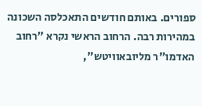ספורים. באותם חודשים התאכלסה השכונה במהירות רבה. הרחוב הראשי נקרא "רחוב האדמו"ר מליובאוויטש",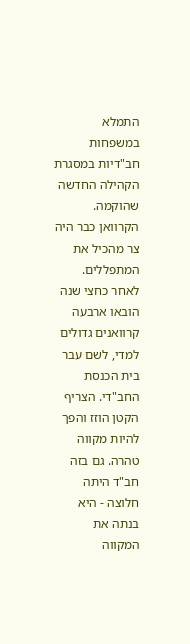התמלא במשפחות חב"דיות במסגרת הקהילה החדשה שהוקמה. הקרוואן כבר היה צר מהכיל את המתפללים. לאחר כחצי שנה הובאו ארבעה קרוואנים גדולים למדי, לשם עבר בית הכנסת החב"די. הצריף הקטן הוזז והפך להיות מקווה טהרה. גם בזה חב"ד היתה חלוצה - היא בנתה את המקווה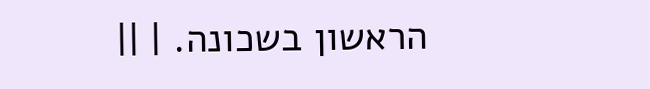הראשון בשכונה. | ||